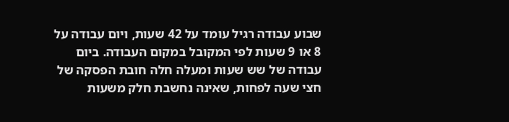שבוע עבודה רגיל עומד על 42 שעות, ויום עבודה על 8 או 9 שעות לפי המקובל במקום העבודה. ביום עבודה של שש שעות ומעלה חלה חובת הפסקה של חצי שעה לפחות, שאינה נחשבת חלק משעות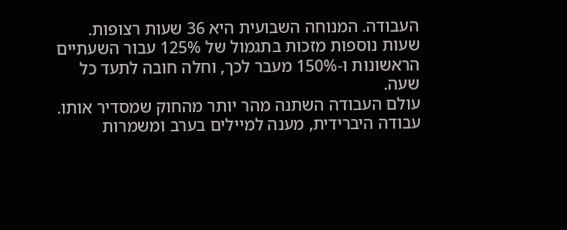העבודה. המנוחה השבועית היא 36 שעות רצופות. שעות נוספות מזכות בתגמול של 125% עבור השעתיים הראשונות ו-150% מעבר לכך, וחלה חובה לתעד כל שעה.
עולם העבודה השתנה מהר יותר מהחוק שמסדיר אותו. עבודה היברידית, מענה למיילים בערב ומשמרות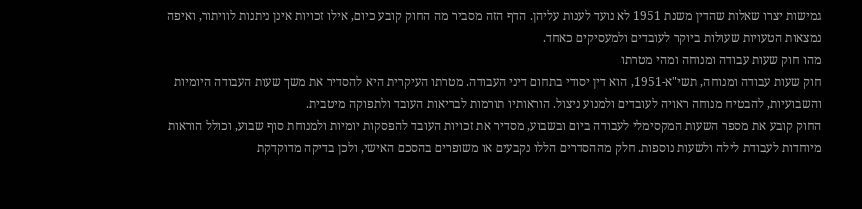גמישות יצרו שאלות שהדין משנת 1951 לא נועד לענות עליהן. הדף הזה מסביר מה החוק קובע כיום, אילו זכויות אינן ניתנות לוויתור, ואיפה נמצאות הטעויות שעולות ביוקר לעובדים ולמעסיקים כאחד.
מהו חוק שעות עבודה ומנוחה ומהי מטרתו
חוק שעות עבודה ומנוחה, תשי"א-1951, הוא דין יסודי בתחום דיני העבודה. מטרתו העיקרית היא להסדיר את משך שעות העבודה היומיות והשבועיות, להבטיח מנוחה ראויה לעובדים ולמנוע ניצול. הוראותיו תורמות לבריאות העובד ולתפוקה מיטבית.
החוק קובע את מספר השעות המקסימלי לעבודה ביום ובשבוע, מסדיר את זכויות העובד להפסקות יומיות ולמנוחת סוף שבוע, וכולל הוראות מיוחדות לעבודת לילה ולשעות נוספות. חלק מההסדרים הללו נקבעים או משופרים בהסכם האישי, ולכן בדיקה מדוקדקת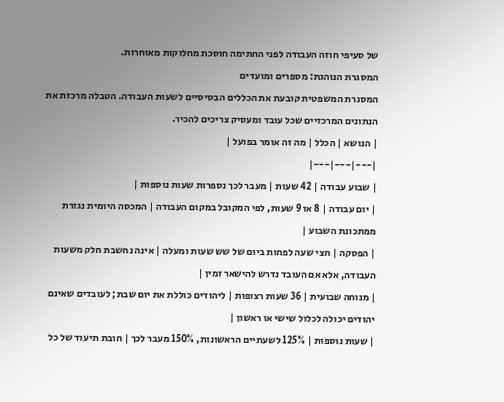של סעיפי חוזה העבודה לפני החתימה חוסכת מחלוקות מאוחרות.
המסגרת הנוהגת: מספרים ומועדים
המסגרת המשפטית קובעת את הכללים הבסיסיים לשעות העבודה. הטבלה מרכזת את הנתונים המרכזיים שכל עובד ומעסיק צריכים להכיר.
| הנושא | הכלל | מה זה אומר בפועל |
|---|---|---|
| שבוע עבודה | 42 שעות | מעבר לכך נספרות שעות נוספות |
| יום עבודה | 8 או 9 שעות, לפי המקובל במקום העבודה | המכסה היומית נגזרת ממתכונת השבוע |
| הפסקה | חצי שעה לפחות ביום של שש שעות ומעלה | אינה נחשבת חלק משעות העבודה, אלא אם העובד נדרש להישאר זמין |
| מנוחה שבועית | 36 שעות רצופות | ליהודים כוללת את יום שבת; לעובדים שאינם יהודים יכולה לכלול שישי או ראשון |
| שעות נוספות | 125% לשעתיים הראשונות, 150% מעבר לכך | חובת תיעוד של כל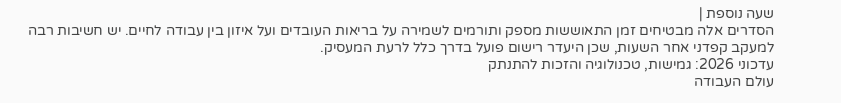שעה נוספת |
הסדרים אלה מבטיחים זמן התאוששות מספק ותורמים לשמירה על בריאות העובדים ועל איזון בין עבודה לחיים. יש חשיבות רבה למעקב קפדני אחר השעות, שכן היעדר רישום פועל בדרך כלל לרעת המעסיק.
עדכוני 2026: גמישות, טכנולוגיה והזכות להתנתק
עולם העבודה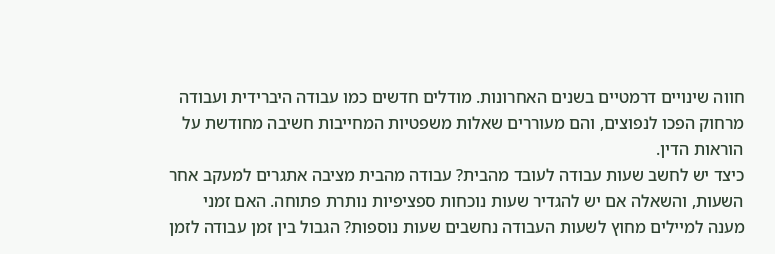חווה שינויים דרמטיים בשנים האחרונות. מודלים חדשים כמו עבודה היברידית ועבודה מרחוק הפכו לנפוצים, והם מעוררים שאלות משפטיות המחייבות חשיבה מחודשת על הוראות הדין.
כיצד יש לחשב שעות עבודה לעובד מהבית? עבודה מהבית מציבה אתגרים למעקב אחר השעות, והשאלה אם יש להגדיר שעות נוכחות ספציפיות נותרת פתוחה. האם זמני מענה למיילים מחוץ לשעות העבודה נחשבים שעות נוספות? הגבול בין זמן עבודה לזמן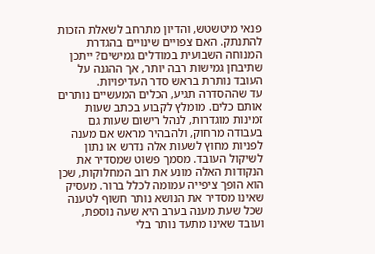פנאי מיטשטש, והדיון מתרחב לשאלת הזכות להתנתק. האם צפויים שינויים בהגדרת המנוחה השבועית במודלים גמישים? ייתכן שתיבחן גמישות רבה יותר, אך ההגנה על העובד נותרת בראש סדר העדיפויות.
עד שההסדרה תגיע, הכלים המעשיים נותרים אותם כלים. מומלץ לקבוע בכתב שעות זמינות מוגדרות, לנהל רישום שעות גם בעבודה מרחוק, ולהבהיר מראש אם מענה לפניות מחוץ לשעות אלה נדרש או נתון לשיקול העובד. מסמך פשוט שמסדיר את הנקודות האלה מונע את רוב המחלוקות, שכן הוא הופך ציפייה עמומה לכלל ברור. מעסיק שאינו מסדיר את הנושא נותר חשוף לטענה שכל שעת מענה בערב היא שעה נוספת, ועובד שאינו מתעד נותר בלי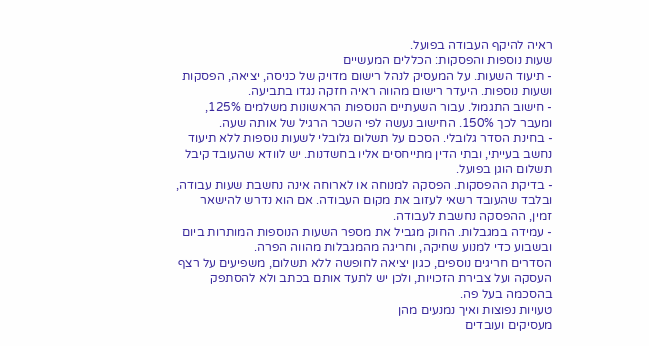ראיה להיקף העבודה בפועל.
שעות נוספות והפסקות: הכללים המעשיים
- תיעוד השעות. על המעסיק לנהל רישום מדויק של כניסה, יציאה, הפסקות ושעות נוספות. היעדר רישום מהווה ראיה חזקה נגדו בתביעה.
- חישוב התגמול. עבור השעתיים הנוספות הראשונות משלמים 125%, ומעבר לכך 150%. החישוב נעשה לפי השכר הרגיל של אותה שעה.
- בחינת הסדר גלובלי. הסכם על תשלום גלובלי לשעות נוספות ללא תיעוד נחשב בעייתי, ובתי הדין מתייחסים אליו בחשדנות. יש לוודא שהעובד קיבל תשלום הוגן בפועל.
- בדיקת ההפסקות. הפסקה למנוחה או לארוחה אינה נחשבת שעות עבודה, ובלבד שהעובד רשאי לעזוב את מקום העבודה. אם הוא נדרש להישאר זמין, ההפסקה נחשבת לעבודה.
- עמידה במגבלות. החוק מגביל את מספר השעות הנוספות המותרות ביום ובשבוע כדי למנוע שחיקה, וחריגה מהמגבלות מהווה הפרה.
הסדרים חריגים נוספים, כגון יציאה לחופשה ללא תשלום, משפיעים על רצף העסקה ועל צבירת הזכויות, ולכן יש לתעד אותם בכתב ולא להסתפק בהסכמה בעל פה.
טעויות נפוצות ואיך נמנעים מהן
מעסיקים ועובדים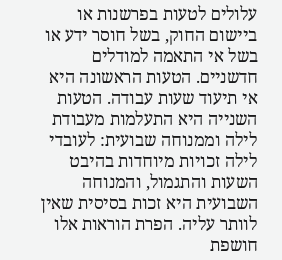עלולים לטעות בפרשנות או ביישום החוק, בשל חוסר ידע או בשל אי התאמה למודלים חדשניים. הטעות הראשונה היא אי תיעוד שעות עבודה. הטעות השנייה היא התעלמות מעבודת לילה וממנוחה שבועית: לעובדי לילה זכויות מיוחדות בהיבט השעות והתגמול, והמנוחה השבועית היא זכות בסיסית שאין לוותר עליה. הפרת הוראות אלו חושפת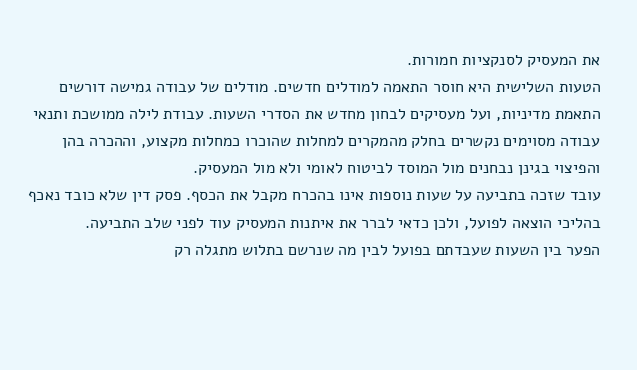את המעסיק לסנקציות חמורות.
הטעות השלישית היא חוסר התאמה למודלים חדשים. מודלים של עבודה גמישה דורשים התאמת מדיניות, ועל מעסיקים לבחון מחדש את הסדרי השעות. עבודת לילה ממושכת ותנאי עבודה מסוימים נקשרים בחלק מהמקרים למחלות שהוכרו כמחלות מקצוע, וההכרה בהן והפיצוי בגינן נבחנים מול המוסד לביטוח לאומי ולא מול המעסיק.
עובד שזכה בתביעה על שעות נוספות אינו בהכרח מקבל את הכסף. פסק דין שלא כובד נאכף בהליכי הוצאה לפועל, ולכן כדאי לברר את איתנות המעסיק עוד לפני שלב התביעה.
הפער בין השעות שעבדתם בפועל לבין מה שנרשם בתלוש מתגלה רק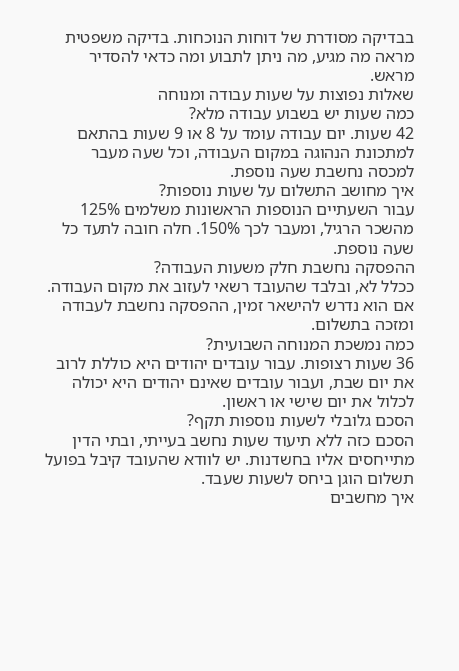בבדיקה מסודרת של דוחות הנוכחות. בדיקה משפטית מראה מה מגיע, מה ניתן לתבוע ומה כדאי להסדיר מראש.
שאלות נפוצות על שעות עבודה ומנוחה
כמה שעות יש בשבוע עבודה מלא?
42 שעות. יום עבודה עומד על 8 או 9 שעות בהתאם למתכונת הנהוגה במקום העבודה, וכל שעה מעבר למכסה נחשבת שעה נוספת.
איך מחושב התשלום על שעות נוספות?
עבור השעתיים הנוספות הראשונות משלמים 125% מהשכר הרגיל, ומעבר לכך 150%. חלה חובה לתעד כל שעה נוספת.
ההפסקה נחשבת חלק משעות העבודה?
ככלל לא, ובלבד שהעובד רשאי לעזוב את מקום העבודה. אם הוא נדרש להישאר זמין, ההפסקה נחשבת לעבודה ומזכה בתשלום.
כמה נמשכת המנוחה השבועית?
36 שעות רצופות. עבור עובדים יהודים היא כוללת לרוב את יום שבת, ועבור עובדים שאינם יהודים היא יכולה לכלול את יום שישי או ראשון.
הסכם גלובלי לשעות נוספות תקף?
הסכם כזה ללא תיעוד שעות נחשב בעייתי, ובתי הדין מתייחסים אליו בחשדנות. יש לוודא שהעובד קיבל בפועל תשלום הוגן ביחס לשעות שעבד.
איך מחשבים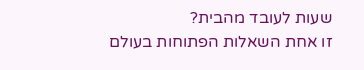שעות לעובד מהבית?
זו אחת השאלות הפתוחות בעולם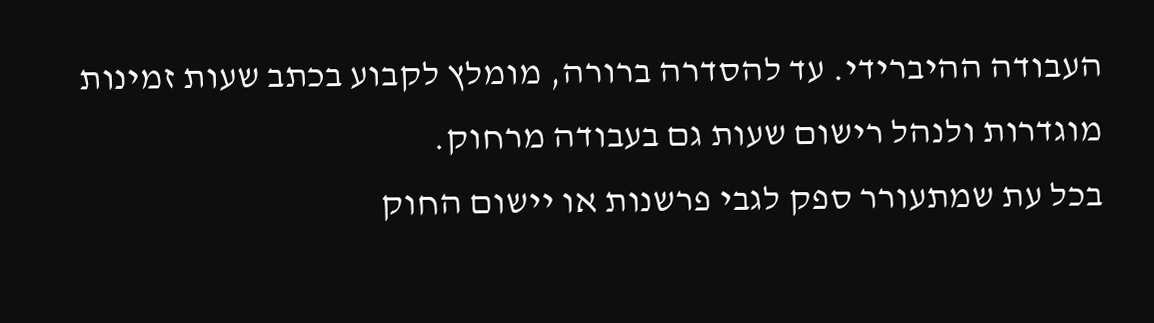העבודה ההיברידי. עד להסדרה ברורה, מומלץ לקבוע בכתב שעות זמינות מוגדרות ולנהל רישום שעות גם בעבודה מרחוק.
בכל עת שמתעורר ספק לגבי פרשנות או יישום החוק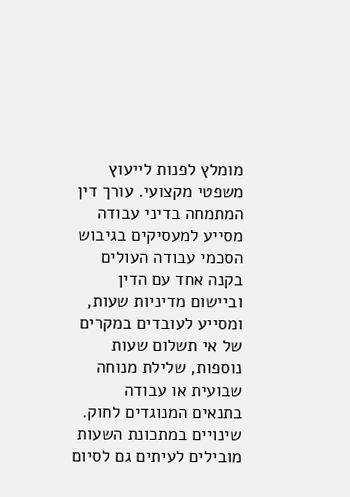מומלץ לפנות לייעוץ משפטי מקצועי. עורך דין המתמחה בדיני עבודה מסייע למעסיקים בגיבוש הסכמי עבודה העולים בקנה אחד עם הדין וביישום מדיניות שעות, ומסייע לעובדים במקרים של אי תשלום שעות נוספות, שלילת מנוחה שבועית או עבודה בתנאים המנוגדים לחוק. שינויים במתכונת השעות מובילים לעיתים גם לסיום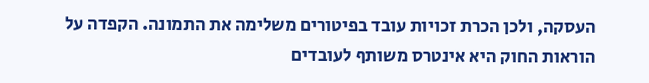העסקה, ולכן הכרת זכויות עובד בפיטורים משלימה את התמונה. הקפדה על הוראות החוק היא אינטרס משותף לעובדים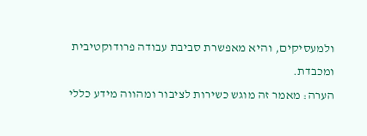ולמעסיקים, והיא מאפשרת סביבת עבודה פרודוקטיבית ומכבדת.
הערה: מאמר זה מוגש כשירות לציבור ומהווה מידע כללי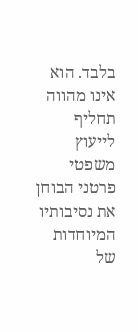בלבד. הוא אינו מהווה תחליף לייעוץ משפטי פרטני הבוחן את נסיבותיו המיוחדות של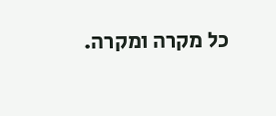כל מקרה ומקרה.